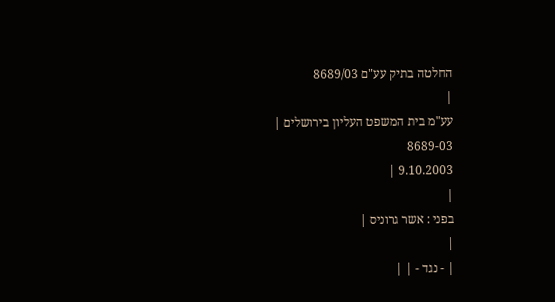החלטה בתיק עע"ם 8689/03
|
עע"מ בית המשפט העליון בירושלים |
8689-03
9.10.2003 |
|
בפני : אשר גרוניס |
|
| - נגד - | |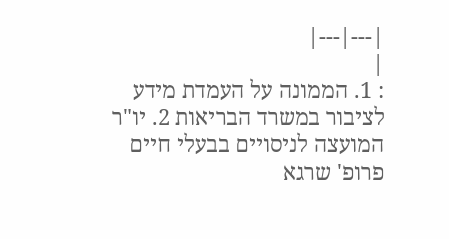|---|---|
|
: 1. הממונה על העמדת מידע לציבור במשרד הבריאות 2. יו"ר המועצה לניסויים בבעלי חיים פרופ' שרגא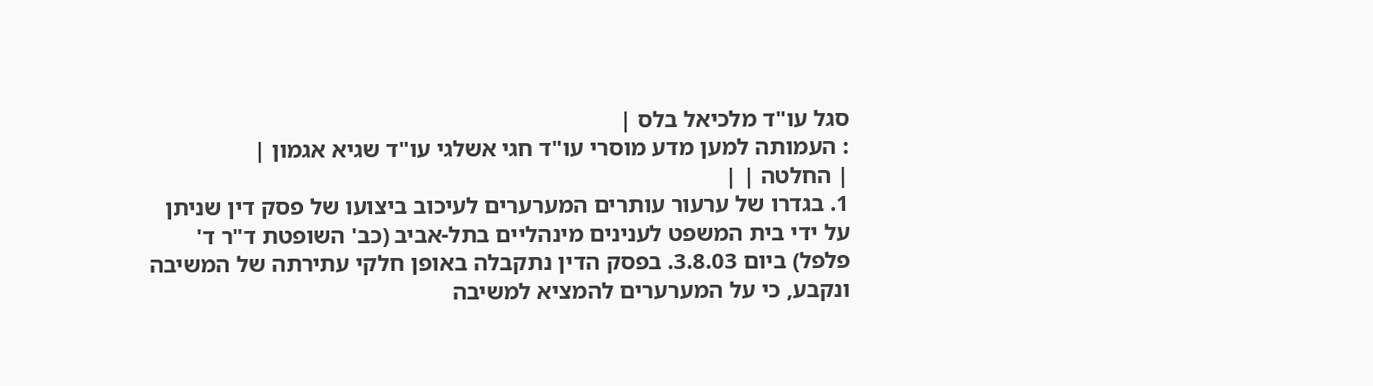סגל עו"ד מלכיאל בלס |
: העמותה למען מדע מוסרי עו"ד חגי אשלגי עו"ד שגיא אגמון |
| החלטה | |
1. בגדרו של ערעור עותרים המערערים לעיכוב ביצועו של פסק דין שניתן על ידי בית המשפט לענינים מינהליים בתל-אביב (כב' השופטת ד"ר ד' פלפל) ביום 3.8.03. בפסק הדין נתקבלה באופן חלקי עתירתה של המשיבה ונקבע, כי על המערערים להמציא למשיבה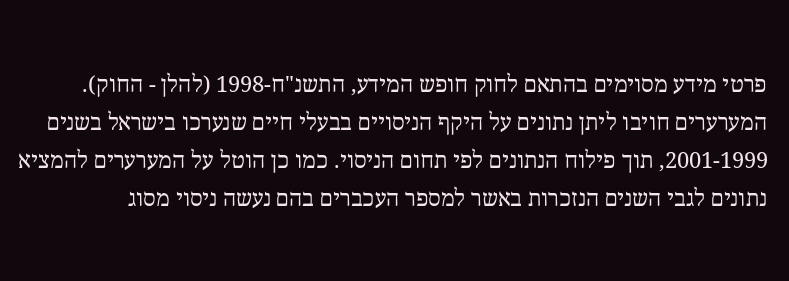פרטי מידע מסוימים בהתאם לחוק חופש המידע, התשנ"ח-1998 (להלן - החוק). המערערים חויבו ליתן נתונים על היקף הניסויים בבעלי חיים שנערכו בישראל בשנים 2001-1999, תוך פילוח הנתונים לפי תחום הניסוי. כמו כן הוטל על המערערים להמציא נתונים לגבי השנים הנזכרות באשר למספר העכברים בהם נעשה ניסוי מסוג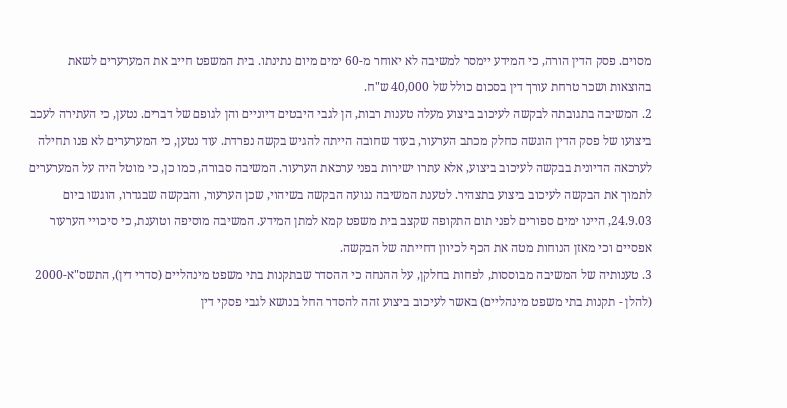מסוים. פסק הדין הורה, כי המידע יימסר למשיבה לא יאוחר מ-60 ימים מיום נתינתו. בית המשפט חייב את המערערים לשאת בהוצאות ושכר טרחת עורך דין בסכום כולל של 40,000 ש"ח.
2. המשיבה בתגובתה לבקשה לעיכוב ביצוע מעלה טענות רבות, הן לגבי היבטים דיוניים והן לגופם של דברים. נטען, כי העתירה לעכב ביצועו של פסק הדין הוגשה כחלק מכתב הערעור, בעוד שחובה הייתה להגיש בקשה נפרדת. עוד נטען, כי המערערים לא פנו תחילה לערכאה הדיונית בבקשה לעיכוב ביצוע, אלא עתרו ישירות בפני ערכאת הערעור. המשיבה סבורה, כמו כן, כי מוטל היה על המערערים לתמוך את הבקשה לעיכוב ביצוע בתצהיר. לטענת המשיבה נגועה הבקשה בשיהוי, שכן הערעור, והבקשה שבגדרו, הוגשו ביום 24.9.03, היינו ימים ספורים לפני תום התקופה שקצב בית משפט קמא למתן המידע. המשיבה מוסיפה וטוענת, כי סיכויי הערעור אפסיים וכי מאזן הנוחות מטה את הכף לכיוון דחייתה של הבקשה.
3. טענותיה של המשיבה מבוססות, לפחות בחלקן, על ההנחה כי ההסדר שבתקנות בתי משפט מינהליים (סדרי דין), התשס"א-2000 (להלן - תקנות בתי משפט מינהליים) באשר לעיכוב ביצוע זהה להסדר החל בנושא לגבי פסקי דין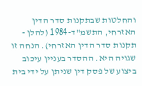והחלטות שבתקנות סדר הדין האזרחי, התשמ"ד-1984 (להלן - תקנות סדר הדין האזרחי). הנחה זו שגויה היא. ההסדר בעניין עיכוב ביצוע של פסק דין שניתן על ידי בית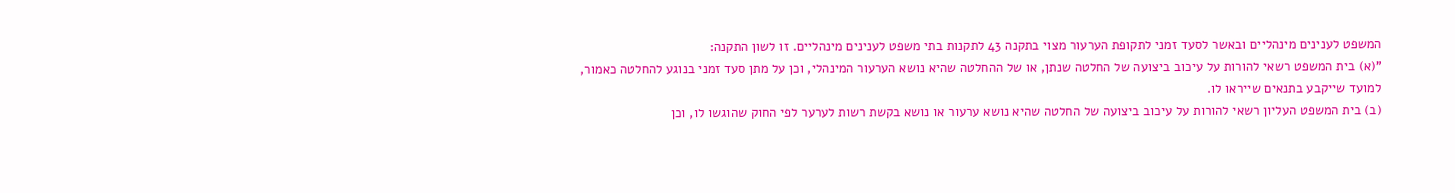המשפט לענינים מינהליים ובאשר לסעד זמני לתקופת הערעור מצוי בתקנה 43 לתקנות בתי משפט לענינים מינהליים. זו לשון התקנה:
"(א) בית המשפט רשאי להורות על עיכוב ביצועה של החלטה שנתן, או של ההחלטה שהיא נושא הערעור המינהלי, וכן על מתן סעד זמני בנוגע להחלטה כאמור, למועד שייקבע בתנאים שייראו לו.
(ב) בית המשפט העליון רשאי להורות על עיכוב ביצועה של החלטה שהיא נושא ערעור או נושא בקשת רשות לערער לפי החוק שהוגשו לו, וכן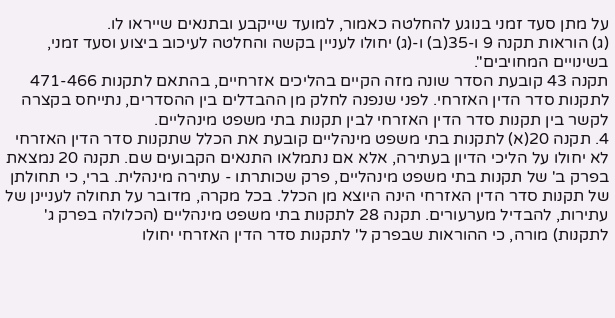על מתן סעד זמני בנוגע להחלטה כאמור, למועד שייקבע ובתנאים שייראו לו.
(ג) הוראות תקנה 9 ו-35(ב) ו-(ג) יחולו לעניין בקשה והחלטה לעיכוב ביצוע וסעד זמני, בשינויים המחויבים".
תקנה 43 קובעת הסדר שונה מזה הקיים בהליכים אזרחיים, בהתאם לתקנות 471-466 לתקנות סדר הדין האזרחי. לפני שנפנה לחלק מן ההבדלים בין ההסדרים, נתייחס בקצרה לקשר בין תקנות סדר הדין האזרחי לבין תקנות בתי משפט מינהליים.
4. תקנה 20(א) לתקנות בתי משפט מינהליים קובעת את הכלל שתקנות סדר הדין האזרחי לא יחולו על הליכי הדיון בעתירה, אלא אם נתמלאו התנאים הקבועים שם. תקנה 20 נמצאת בפרק ב' של תקנות בתי משפט מינהליים, פרק שכותרתו - עתירה מינהלית. ברי, כי תחולתן של תקנות סדר הדין האזרחי הינה היוצא מן הכלל. בכל מקרה, מדובר על תחולה לעניינן של עתירות, להבדיל מערעורים. תקנה 28 לתקנות בתי משפט מינהליים (הכלולה בפרק ג' לתקנות) מורה, כי ההוראות שבפרק ל' לתקנות סדר הדין האזרחי יחולו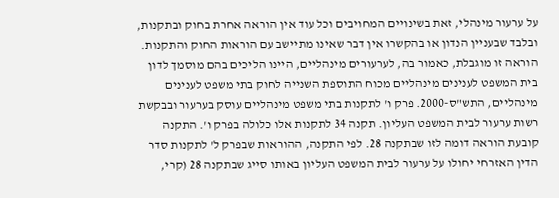על ערעור מינהלי, זאת בשינויים המחויבים וכל עוד אין הוראה אחרת בחוק ובתקנות, ובלבד שבעניין הנדון או בהקשרו אין דבר שאינו מתיישב עם הוראות החוק והתקנות. הוראה זו מוגבלת, כאמור בה, לערעורים מינהליים, היינו הליכים בהם מוסמך לדון בית המשפט לענינים מינהליים מכוח התוספת השנייה לחוק בתי משפט לענינים מינהליים, התש"ס-2000. פרק ו' לתקנות בתי משפט מינהליים עוסק בערעור ובבקשת רשות ערעור לבית המשפט העליון. תקנה 34 לתקנות אלו כלולה בפרק ו'. התקנה קובעת הוראה דומה לזו שבתקנה 28. לפי התקנה, ההוראות שבפרק ל' לתקנות סדר הדין האזרחי יחולו על ערעור לבית המשפט העליון באותו סייג שבתקנה 28 (קרי,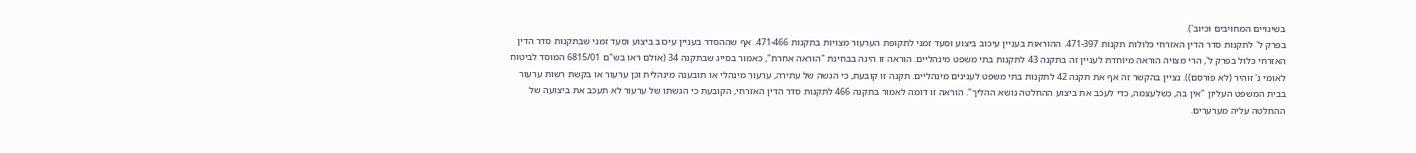בשינויים המחויבים וכיוב').
בפרק ל' לתקנות סדר הדין האזרחי כלולות תקנות 471-397. ההוראות בעניין עיכוב ביצוע וסעד זמני לתקופת הערעור מצויות בתקנות 471-466. אף שההסדר בעניין עיכוב ביצוע וסעד זמני שבתקנות סדר הדין האזרחי כלול בפרק ל', הרי מצויה הוראה מיוחדת לעניין זה בתקנה 43 לתקנות בתי משפט מינהליים. הוראה זו הינה בבחינת "הוראה אחרת", כאמור בסייג שבתקנה 34 (אולם ראו בש"ם 6815/01 המוסד לביטוח לאומי נ' זוהיר (לא פורסם)). נציין בהקשר זה אף את תקנה 42 לתקנות בתי משפט לענינים מינהליים. תקנה זו קובעת, כי הגשה של עתירה, ערעור מינהלי או תובענה מינהלית וכן ערעור או בקשת רשות ערעור בבית המשפט העליון "אין בה, כשלעצמה, כדי לעכב את ביצוע ההחלטה נושא ההליך". הוראה זו דומה לאמור בתקנה 466 לתקנות סדר הדין האזרחי, הקובעת כי הגשתו של ערעור לא תעכב את ביצועה של ההחלטה עליה מערערים.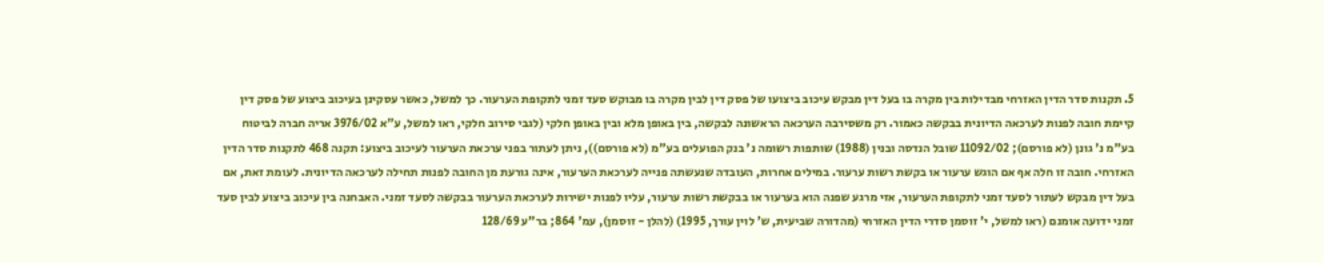5. תקנות סדר הדין האזרחי מבדילות בין מקרה בו בעל דין מבקש עיכוב ביצועו של פסק דין לבין מקרה בו מבוקש סעד זמני לתקופת הערעור. כך למשל, כאשר עסקינן בעיכוב ביצוע של פסק דין קיימת חובה לפנות לערכאה הדיונית בבקשה כאמור. רק משסירבה הערכאה הראשונה לבקשה, בין באופן מלא ובין באופן חלקי (לגבי סירוב חלקי, ראו למשל, ע"א 3976/02 אריה חברה לביטוח בע"מ נ' גונן (לא פורסם); 11092/02 שובל הנדסה ובנין (1988) שותפות רשומה נ' בנק הפועלים בע"מ (לא פורסם)), ניתן לעתור בפני ערכאת הערעור לעיכוב ביצוע: תקנה 468 לתקנות סדר הדין האזרחי. חובה זו חלה אף אם הוגש ערעור או בקשת רשות ערעור. במילים אחרות, העובדה שנעשתה פנייה לערכאת הערעור, אינה גורעת מן החובה לפנות תחילה לערכאה הדיונית. לעומת זאת, אם בעל דין מבקש לעתור לסעד זמני לתקופת הערעור, אזי מרגע שפנה הוא בערעור או בבקשת רשות ערעור, עליו לפנות ישירות לערכאת הערעור בבקשה לסעד זמני. האבחנה בין עיכוב ביצוע לבין סעד זמני ידועה אומנם (ראו למשל, י' זוסמן סדרי הדין האזרחי (מהדורה שביעית, ש' לוין עורך, 1995) (להלן - זוסמן), עמ' 864; בר"ע 128/69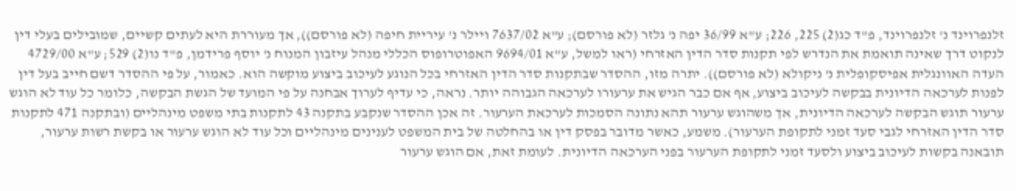זלנפרוינד נ' זלנפרוינד, פ"ד כג(2) 225, 226; ע"א 36/99 יפה נ' גלזר (לא פורסם); ע"א 7637/02 ויילר נ' עיריית חיפה (לא פורסם)), אך מעוררת היא לעתים קשיים, שמובילים בעלי דין לנקוט דרך שאינה תואמת את הנדרש לפי תקנות סדר הדין האזרחי (ראו למשל, ע"א 9694/01 האפוטרופוס הכללי מנהל עיזבון המנוח נ' יוסף פרידמן, פ"ד נו(2) 529; ע"א 4729/00 העדה האוונגלית אפיסקופלית נ' ניקולא (לא פורסם)). יתרה מזו, ההסדר שבתקנות סדר הדין האזרחי בכל הנוגע לעיכוב ביצוע מוקשה הוא. כאמור, על פי ההסדר דשם חייב בעל דין לפנות לערכאה הדיונית בבקשה לעיכוב ביצוע, אף אם כבר הגיש את ערעורו לערכאה הגבוהה יותר. נראה, כי עדיף לערוך אבחנה על פי המועד של הגשת הבקשה, כלומר כל עוד לא הוגש ערעור תוגש הבקשה לערכאה הדיונית, אך משהוגש ערעור תהא נתונה הסמכות לערכאת הערעור. זה אכן ההסדר שנקבע בתקנה 43 לתקנות בתי משפט מינהליים (ובתקנה 471 לתקנות סדר הדין האזרחי לגבי סעד זמני לתקופת הערעור). משמע, כאשר מדובר בפסק דין או בהחלטה של בית המשפט לענינים מינהליים וכל עוד לא הוגש ערעור או בקשת רשות ערעור, תובאנה בקשות לעיכוב ביצוע ולסעד זמני לתקופת הערעור בפני הערכאה הדיונית. לעומת זאת, אם הוגש ערעור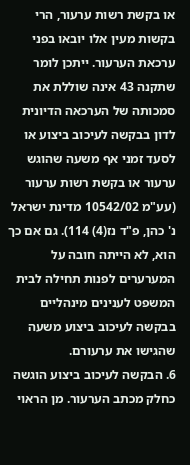או בקשת רשות ערעור, הרי בקשות מעין אלו יובאו בפני ערכאת הערעור. ייתכן לומר שתקנה 43 אינה שוללת את סמכותה של הערכאה הדיונית לדון בבקשה לעיכוב ביצוע או לסעד זמני אף משעה שהוגש ערעור או בקשת רשות ערעור (עע"מ 10542/02 מדינת ישראל נ' כהן, פ"ד נז(4) 114). גם אם כך הוא, לא הייתה חובה על המערערים לפנות תחילה לבית המשפט לענינים מינהליים בבקשה לעיכוב ביצוע משעה שהגישו את ערעורם.
6. הבקשה לעיכוב ביצוע הוגשה כחלק מכתב הערעור. מן הראוי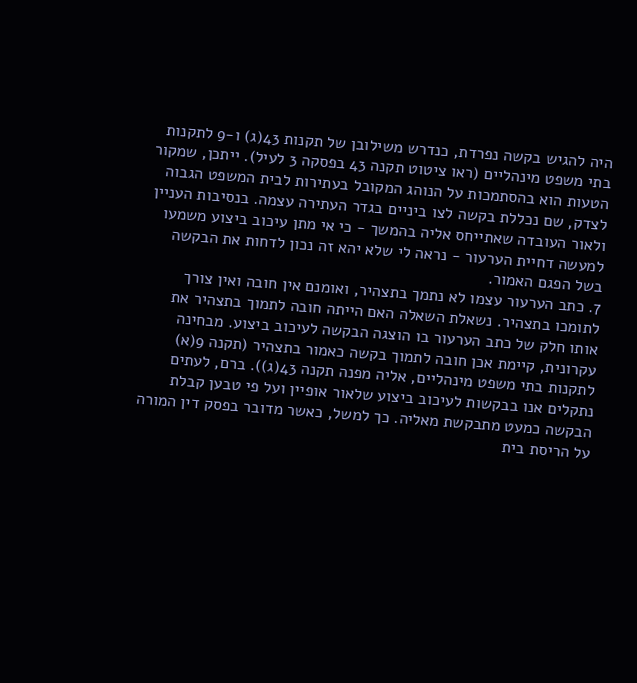היה להגיש בקשה נפרדת, כנדרש משילובן של תקנות 43(ג) ו-9 לתקנות בתי משפט מינהליים (ראו ציטוט תקנה 43 בפסקה 3 לעיל). ייתכן, שמקור הטעות הוא בהסתמכות על הנוהג המקובל בעתירות לבית המשפט הגבוה לצדק, שם נכללת בקשה לצו ביניים בגדר העתירה עצמה. בנסיבות העניין ולאור העובדה שאתייחס אליה בהמשך - כי אי מתן עיכוב ביצוע משמעו למעשה דחיית הערעור - נראה לי שלא יהא זה נכון לדחות את הבקשה בשל הפגם האמור.
7. כתב הערעור עצמו לא נתמך בתצהיר, ואומנם אין חובה ואין צורך לתומכו בתצהיר. נשאלת השאלה האם הייתה חובה לתמוך בתצהיר את אותו חלק של כתב הערעור בו הוצגה הבקשה לעיכוב ביצוע. מבחינה עקרונית, קיימת אכן חובה לתמוך בקשה כאמור בתצהיר (תקנה 9(א) לתקנות בתי משפט מינהליים, אליה מפנה תקנה 43(ג)). ברם, לעתים נתקלים אנו בבקשות לעיכוב ביצוע שלאור אופיין ועל פי טבען קבלת הבקשה כמעט מתבקשת מאליה. כך למשל, כאשר מדובר בפסק דין המורה על הריסת בית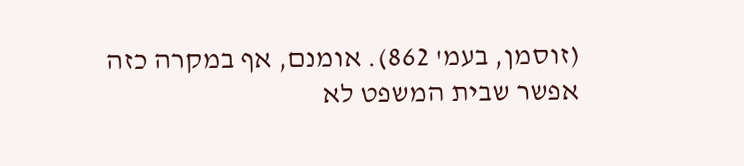(זוסמן, בעמ' 862). אומנם, אף במקרה כזה אפשר שבית המשפט לא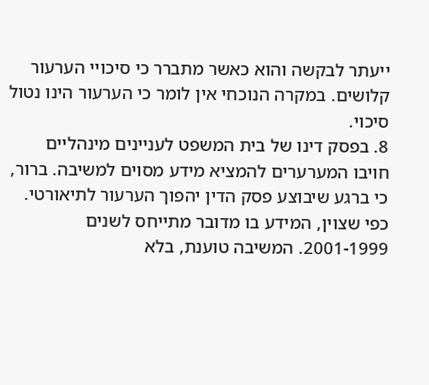ייעתר לבקשה והוא כאשר מתברר כי סיכויי הערעור קלושים. במקרה הנוכחי אין לומר כי הערעור הינו נטול סיכוי.
8. בפסק דינו של בית המשפט לעניינים מינהליים חויבו המערערים להמציא מידע מסוים למשיבה. ברור, כי ברגע שיבוצע פסק הדין יהפוך הערעור לתיאורטי. כפי שצוין, המידע בו מדובר מתייחס לשנים 2001-1999. המשיבה טוענת, בלא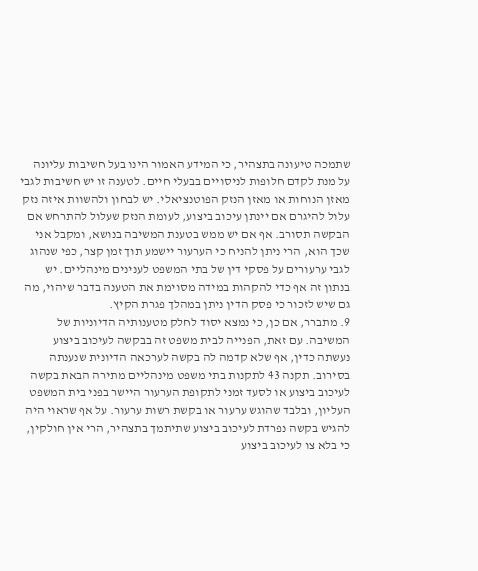שתמכה טיעונה בתצהיר, כי המידע האמור הינו בעל חשיבות עליונה על מנת לקדם חלופות לניסויים בבעלי חיים. לטענה זו יש חשיבות לגבי מאזן הנוחות או מאזן הנזק הפוטנציאלי. יש לבחון ולהשוות איזה נזק עלול להיגרם אם יינתן עיכוב ביצוע, לעומת הנזק שעלול להתרחש אם הבקשה תסורב. אף אם יש ממש בטענת המשיבה בנושא, ומקבל אני שכך הוא, הרי ניתן להניח כי הערעור יישמע תוך זמן קצר, כפי שנהוג לגבי ערעורים על פסקי דין של בתי המשפט לענינים מינהליים. יש בנתון זה אף כדי להקהות במידה מסוימת את הטענה בדבר שיהוי, מה גם שיש לזכור כי פסק הדין ניתן במהלך פגרת הקיץ.
9. מתברר, אם כן, כי נמצא יסוד לחלק מטענותיה הדיוניות של המשיבה. עם זאת, הפנייה לבית משפט זה בבקשה לעיכוב ביצוע נעשתה כדין, אף שלא קדמה לה בקשה לערכאה הדיונית שנענתה בסירוב. תקנה 43 לתקנות בתי משפט מינהליים מתירה הבאת בקשה לעיכוב ביצוע או לסעד זמני לתקופת הערעור היישר בפני בית המשפט העליון, ובלבד שהוגש ערעור או בקשת רשות ערעור. על אף שראוי היה להגיש בקשה נפרדת לעיכוב ביצוע שתיתמך בתצהיר, הרי אין חולקין, כי בלא צו לעיכוב ביצוע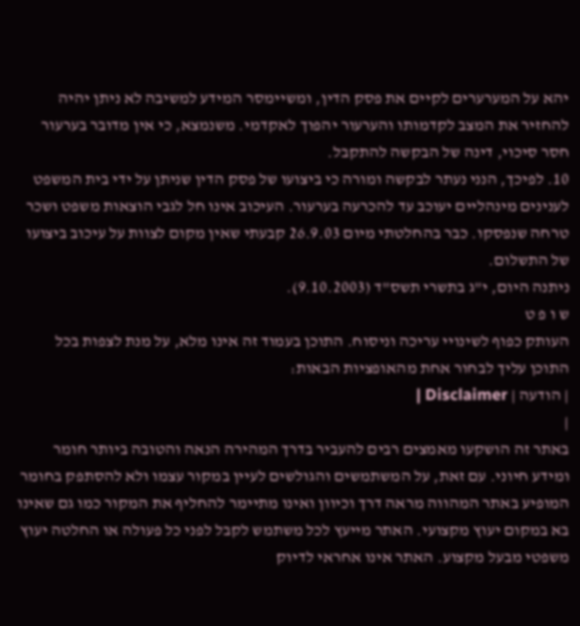יהא על המערערים לקיים את פסק הדין, ומשיימסר המידע למשיבה לא ניתן יהיה להחזיר את המצב לקדמותו והערעור יהפוך לאקדמי. משנמצא, כי אין מדובר בערעור חסר סיכוי, דינה של הבקשה להתקבל.
10. לפיכך, הנני נעתר לבקשה ומורה כי ביצועו של פסק הדין שניתן על ידי בית המשפט לענינים מינהליים יעוכב עד להכרעה בערעור. העיכוב אינו חל לגבי הוצאות משפט ושכר טרחה שנפסקו. כבר בהחלטתי מיום 26.9.03 קבעתי שאין מקום לצוות על עיכוב ביצועו של התשלום.
ניתנה היום, י"ג בתשרי תשס"ד (9.10.2003).
ש ו פ ט
העותק כפוף לשינויי עריכה וניסוח. התוכן בעמוד זה אינו מלא, על מנת לצפות בכל התוכן עליך לבחור אחת מהאופציות הבאות:
| הודעה | Disclaimer |
|
באתר זה הושקעו מאמצים רבים להעביר בדרך המהירה הנאה והטובה ביותר חומר ומידע חיוני. עם זאת, על המשתמשים והגולשים לעיין במקור עצמו ולא להסתפק בחומר המופיע באתר המהווה מראה דרך וכיוון ואינו מתיימר להחליף את המקור כמו גם שאינו בא במקום יעוץ מקצועי. האתר מייעץ לכל משתמש לקבל לפני כל פעולה או החלטה יעוץ משפטי מבעל מקצוע. האתר אינו אחראי לדיוק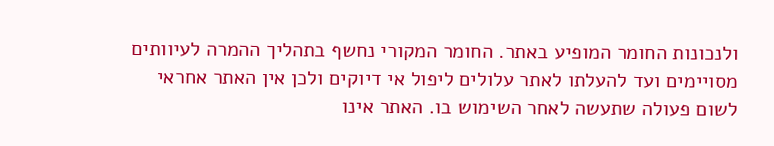ולנכונות החומר המופיע באתר. החומר המקורי נחשף בתהליך ההמרה לעיוותים מסויימים ועד להעלתו לאתר עלולים ליפול אי דיוקים ולכן אין האתר אחראי לשום פעולה שתעשה לאחר השימוש בו. האתר אינו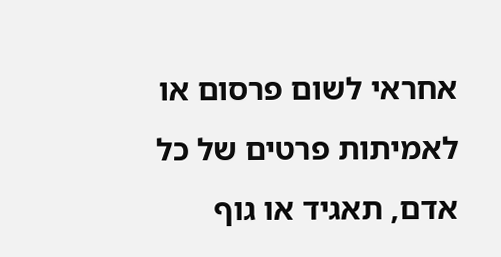אחראי לשום פרסום או לאמיתות פרטים של כל אדם, תאגיד או גוף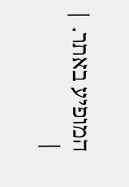המופיע באתר. |
|